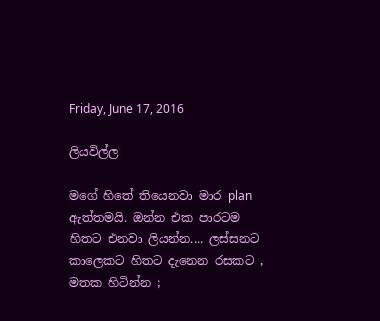Friday, June 17, 2016

ලියවිල්ල

මගේ හිතේ තියෙනවා මාර plan  ඇත්තමයි. ඔන්න එක පාරටම හිතට එනවා ලියන්න.... ලස්සනට කාලෙකට හිතට දැනෙන රසකට , මතක හිටින්න ;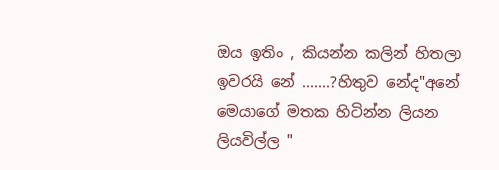ඔය ඉතිං , කියන්න කලින් හිතලා ඉවරයි නේ .......?හිතුව නේද"අනේ මෙයාගේ මතක හිටින්න ලියන ලියවිල්ල "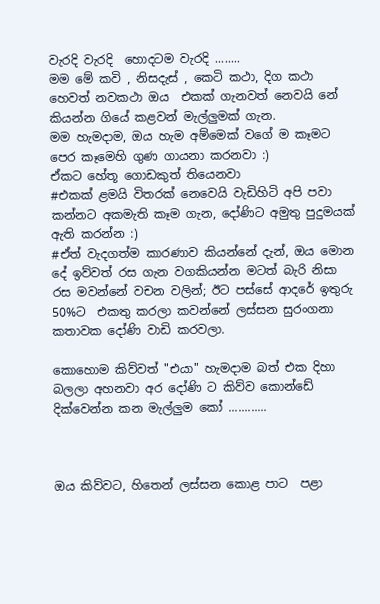වැරදි වැරදි  හොදටම වැරදි ........
මම මේ කවි , නිසදැස් , කෙටි කථා, දිග කථා හෙවත් නවකථා ඔය  එකක් ගැනවත් නෙවයි නේ කියන්න ගියේ කළවන් මැල්ලුමක් ගැන.
මම හැමදාම, ඔය හැම අම්මෙක් වගේ ම කෑමට පෙර කෑමෙහි ගුණ ගායනා කරනවා :)
ඒකට හේතූ ගොඩකුත් තියෙනවා
#එකක් ළමයි විතරක් නෙවෙයි වැඩිහිටි අපි පවා කන්නට අකමැති කෑම ගැන, දෝණිට අමුතු පුදුමයක් ඇති කරන්න :)
#ඒත් වැදගත්ම කාරණාව කියන්නේ දැන්, ඔය මොන දේ ඉව්වත් රස ගැන වගකියන්න මටත් බැරි නිසා රස මවන්නේ වචන වලින්; ඊට පස්සේ ආදරේ ඉතුරු 50%ට  එකතු කරලා කවන්නේ ලස්සන සුරංගනා කතාවක දෝණි වාඩි කරවලා.

කොහොම කිව්වත් "එයා" හැමදාම බත් එක දිහා බලලා අහනවා අර දෝණි ට කිව්ව කොන්ඩේ දික්වෙන්න කන මැල්ලුම කෝ ............



ඔය කිව්වට, හිතෙන් ලස්සන කොළ පාට  පළා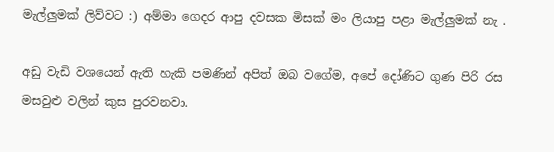මැල්ලුමක් ලිව්වට :) අම්මා ගෙදර ආපු දවසක මිසක් මං ලියාපු පළා මැල්ලුමක් නැ .

අඩු වැඩි වශයෙන් ඇති හැකි පමණින් අපිත් ඔබ වගේම, අපේ දෝණිට ගුණ පිරි රස මසවුළු වලින් කුස පුරවනවා.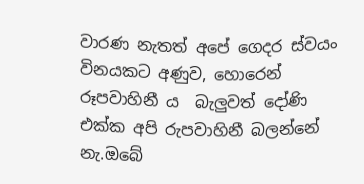වාරණ නැතත් අපේ ගෙදර ස්වයං විනයකට අණුව, හොරෙන් රූපවාහිනී ය  බැලුවත් දෝණි එක්ක අපි රුපවාහිනී බලන්නේ නැ.ඔබේ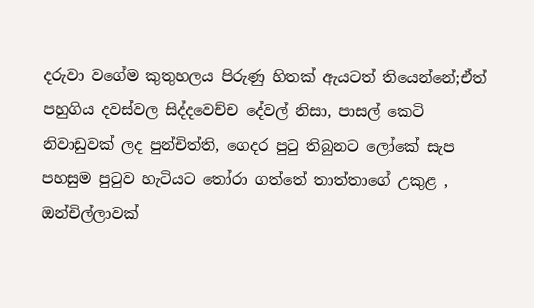දරුවා වගේම කුතුහලය පිරුණු හිතක් ඇයටත් තියෙන්නේ;ඒත් පහුගිය දවස්වල සිද්දවෙච්ච දේවල් නිසා, පාසල් කෙටි නිවාඩුවක් ලද පුන්චිත්ති, ගෙදර පුටු තිබුනට ලෝකේ සැප පහසුම පුටුව හැටියට තෝරා ගත්තේ තාත්තාගේ උකුළ , ඔන්චිල්ලාවක්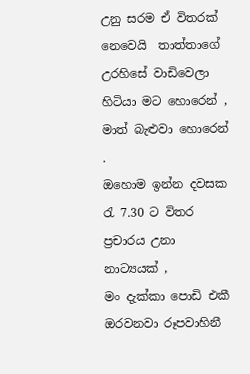උනු සරම ඒ විතරක් නෙවෙයි  තාත්තාගේ උරහිසේ වාඩිවෙලා හිටියා මට හොරෙන් , මාත් බැළුවා හොරෙන් .
ඔහොම ඉන්න දවසක රැ 7.30 ට විතර ප්‍රචාරය උනා නාට්‍යයක් ,
මං දැක්කා පොඩි එකී ඔරවනවා රූපවාහිනී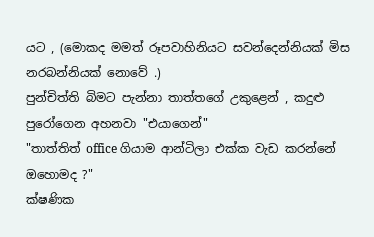යට , (මොකද මමත් රූපවාහිනියට සවන්දෙන්නියක් මිස නරබන්නියක් නොවේ .)
පුන්චිත්ති බිමට පැන්නා තාත්තගේ උකුළෙන් , කදුළු පුරෝගෙන අහනවා "එයාගෙන්"
"තාත්තිත් office ගියාම ආන්ටිලා එක්ක වැඩ කරන්නේ ඔහොමද ?"
ක්ෂණික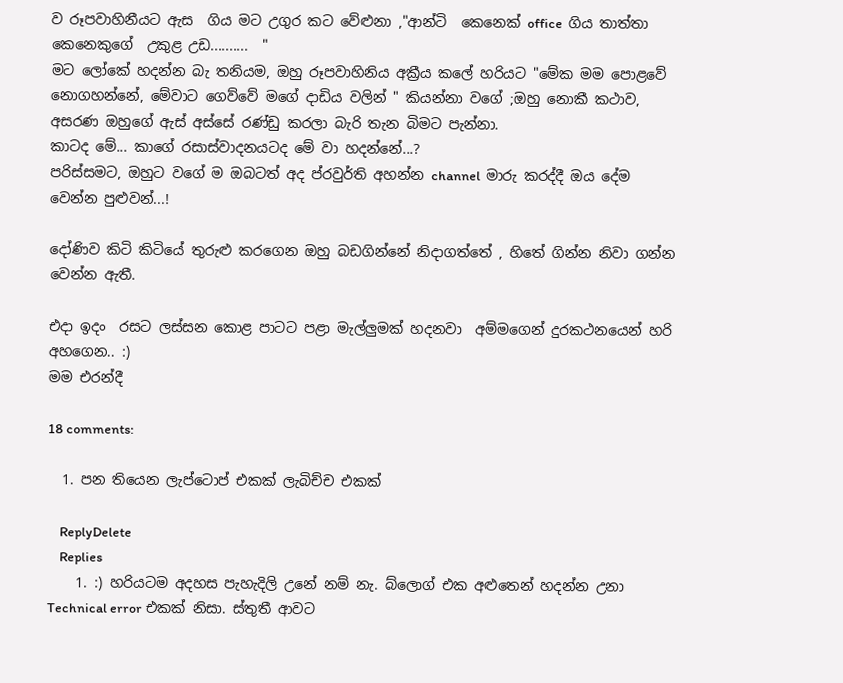ව රූපවාහිනීයට ඇස  ගිය මට උගුර කට වේළුනා ,"ආන්ටි  කෙනෙක් office  ගිය තාත්තා කෙනෙකුගේ  උකුළ උඩ..........  "
මට ලෝකේ හදන්න බැ තනියම, ඔහු රූපවාහිනිය අක්‍රීය කලේ හරියට "මේක මම පොළවේ නොගහන්නේ, මේවාට ගෙව්වේ මගේ දාඩිය වලින් " කියන්නා වගේ ;ඔහු නොකී කථාව, අසරණ ඔහුගේ ඇස් අස්සේ රණ්ඩු කරලා බැරි තැන බිමට පැන්නා.
කාටද මේ... කාගේ රසාස්වාදනයටද මේ වා හදන්නේ...?
පරිස්සමට, ඔහුට වගේ ම ඔබටත් අද ප්රවුර්ති අහන්න channel  මාරු කරද්දී ඔය දේම වෙන්න පුළුවන්...!

දෝණිව කිටි කිටියේ තුරුළු කරගෙන ඔහු බඩගින්නේ නිදාගත්තේ , හිතේ ගින්න නිවා ගන්න වෙන්න ඇතී.

එදා ඉදං  රසට ලස්සන කොළ පාටට පළා මැල්ලුමක් හදනවා  අම්මගෙන් දුරකථනයෙන් හරි අහගෙන.. :)
මම එරන්දී

18 comments:

  1. පන තියෙන ලැප්ටොප් එකක් ලැබිච්ච එකක්

    ReplyDelete
    Replies
    1. :) හරියටම අදහස පැහැදිලි උනේ නම් නැ. බ්ලොග් එක අළුතෙන් හදන්න උනා Technical error එකක් නිසා. ස්තුතී ආවට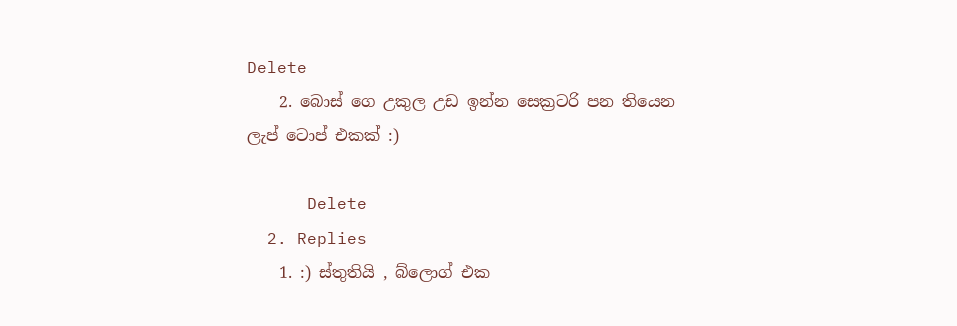Delete
    2. බොස් ගෙ උකුල උඩ ඉන්න සෙක්‍රටරි පන තියෙන ලැප් ටොප් එකක් :)

      Delete
  2. Replies
    1. :) ස්තුතියි , බ්ලොග් එක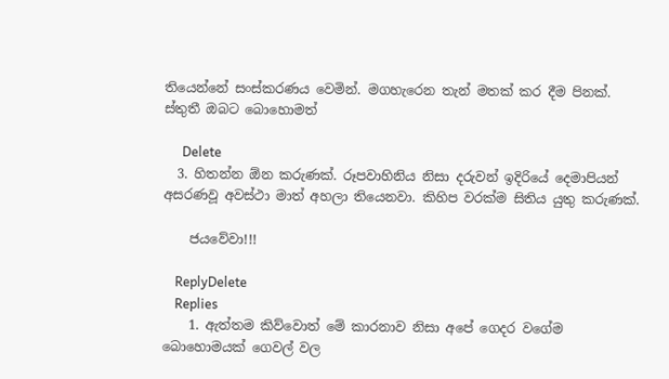තියෙන්නේ සංස්කරණය වෙමින්. මගහැරෙන තැන් මතක් කර දීම පිනක්. ස්තුතී ඔබට බොහොමත්

      Delete
  3. හිතන්න ඕන කරුණක්. රූපවාහිනිය නිසා දරුවන් ඉදිරියේ දෙමාපියන් අසරණවූ අවස්ථා මාත් අහලා තියෙනවා. කිහිප වරක්ම සිතිය යුතු කරුණක්.

    ජයවේවා!!!

    ReplyDelete
    Replies
    1. ඇත්තම කිව්වොත් මේ කාරනාව නිසා අපේ ගෙදර වගේම බොහොමයක් ගෙවල් වල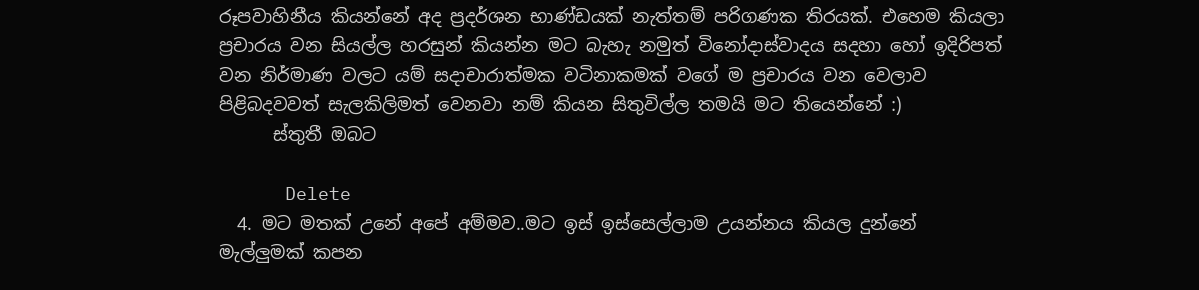රූපවාහිනීය කියන්නේ අද ප්‍රදර්ශන භාණ්ඩයක් නැත්තම් පරිගණක තිරයක්. එහෙම කියලා ප්‍රචාරය වන සියල්ල හරසුන් කියන්න මට බැහැ නමුත් විනෝදාස්වාදය සදහා හෝ ඉදිරිපත් වන නිර්මාණ වලට යම් සදාචාරාත්මක වටිනාකමක් වගේ ම ප්‍රචාරය වන වෙලාව පිළිබදවවත් සැලකිලිමත් වෙනවා නම් කියන සිතුවිල්ල තමයි මට තියෙන්නේ :)
      ස්තුතී ඔබට

      Delete
  4. මට මතක් උනේ අපේ අම්මව..මට ඉස් ඉස්සෙල්ලාම උයන්නය කියල දුන්නේ මැල්ලුමක් කපන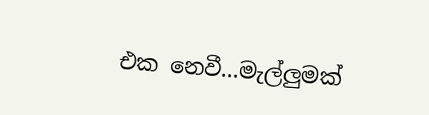එක නෙවී...මැල්ලුමක්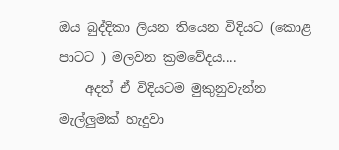ඔය බුද්දිකා ලියන තියෙන විදියට (කොළ පාටට ) මලවන ක්‍රමවේදය....
    අදත් ඒ විදියටම මුකුනුවැන්න මැල්ලුමක් හැදුවා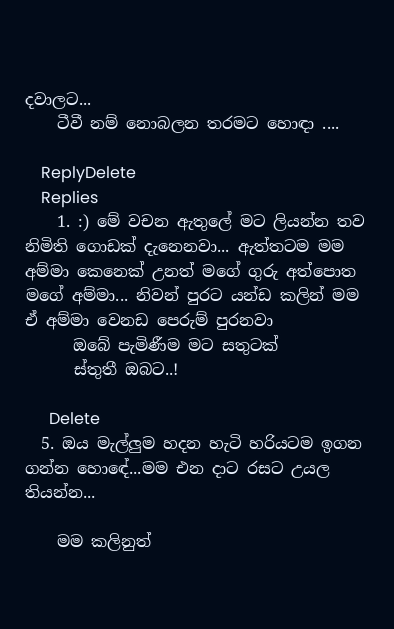දවාලට...
    ටීවී නම් නොබලන තරමට හොඳා ....

    ReplyDelete
    Replies
    1. :) මේ වචන ඇතුලේ මට ලියන්න තව නිමිති ගොඩක් දැනෙනවා... ඇත්තටම මම අම්මා කෙනෙක් උනත් මගේ ගුරු අත්පොත මගේ අම්මා... නිවන් පුරට යන්ඩ කලින් මම ඒ අම්මා වෙනඩ පෙරුම් පුරනවා
      ඔබේ පැමිණීම මට සතුටක්
      ස්තුතී ඔබට..!

      Delete
  5. ඔය මැල්ලුම හදන හැටි හරියටම ඉගන ගන්න හොඳේ...මම එන දාට රසට උයල තියන්න...

    මම කලිනුත්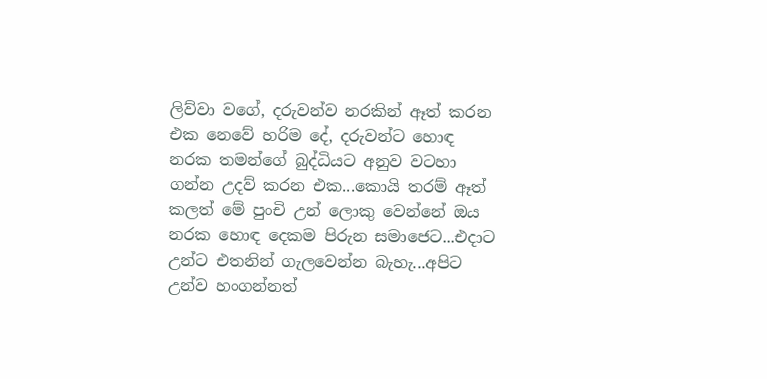ලිව්වා වගේ, දරුවන්ව නරකින් ඈත් කරන එක නෙවේ හරිම දේ, දරුවන්ට හොඳ නරක තමන්ගේ බුද්ධියට අනුව වටහා ගන්න උදව් කරන එක...කොයි තරම් ඈත් කලත් මේ පුංචි උන් ලොකු වෙන්නේ ඔය නරක හොඳ දෙකම පිරුන සමාජෙට...එදාට උන්ට එතනින් ගැලවෙන්න බැහැ...අපිට උන්ව හංගන්නත්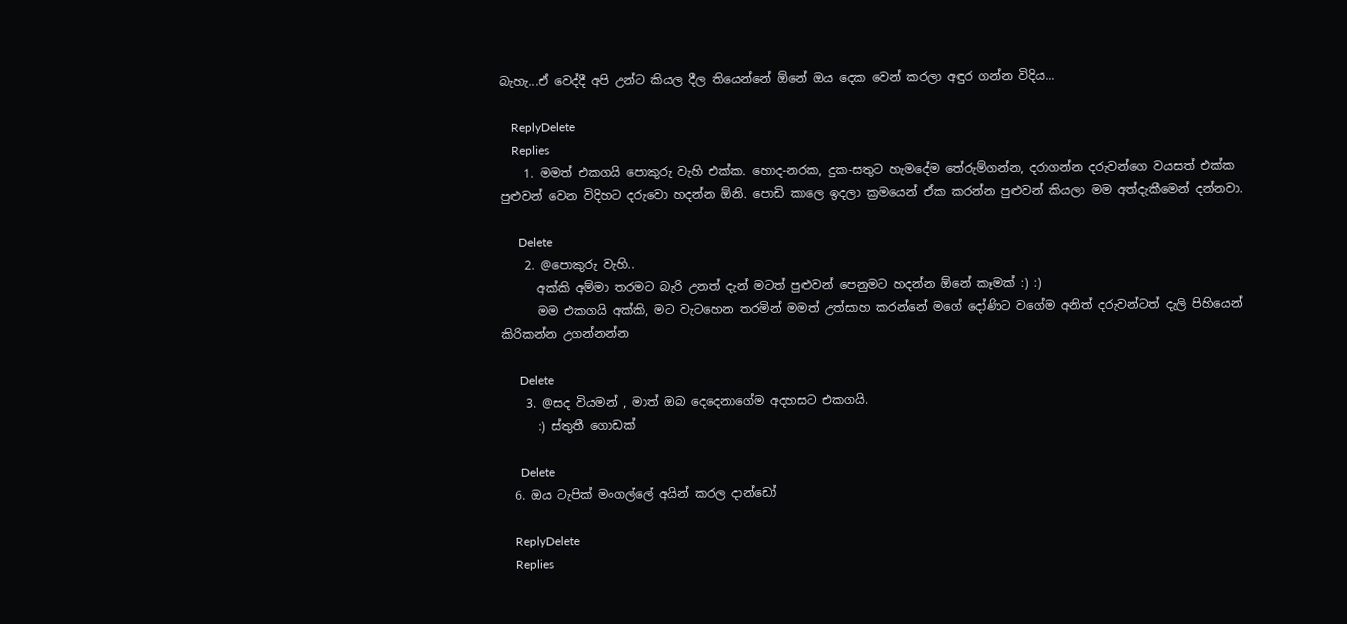බැහැ...ඒ වෙද්දී අපි උන්ට කියල දීල තියෙන්නේ ඕනේ ඔය දෙක වෙන් කරලා අඳුර ගන්න විදිය...

    ReplyDelete
    Replies
    1. මමත් එකගයි පොකුරු වැහි එක්ක. හොද-නරක, දුක-සතුට හැමදේම තේරුම්ගන්න, දරාගන්න දරුවන්ගෙ වයසත් එක්ක පුළුවන් වෙන විදිහට දරුවො හදන්න ඕනි. පොඩි කාලෙ ඉදලා ක්‍රමයෙන් ඒක කරන්න පුළුවන් කියලා මම අත්දැකීමෙන් දන්නවා.

      Delete
    2. @පොකුරු වැහි..
      අක්කි අම්මා තරමට බැරි උනත් දැන් මටත් පුළුවන් පෙනුමට හදන්න ඕනේ කෑමක් :) :)
      මම එකගයි අක්කි, මට වැටහෙන තරමින් මමත් උත්සාහ කරන්නේ මගේ දෝණිට වගේම අනිත් දරුවන්ටත් දැලි පිහියෙන් කිරිකන්න උගන්නන්න

      Delete
    3. @සද වියමන් , මාත් ඔබ දෙදෙනාගේම අදහසට එකගයි.
      :) ස්තුතී ගොඩක්

      Delete
  6. ඔය ටැපික් මංගල්ලේ අයින් කරල දාන්ඩෝ

    ReplyDelete
    Replies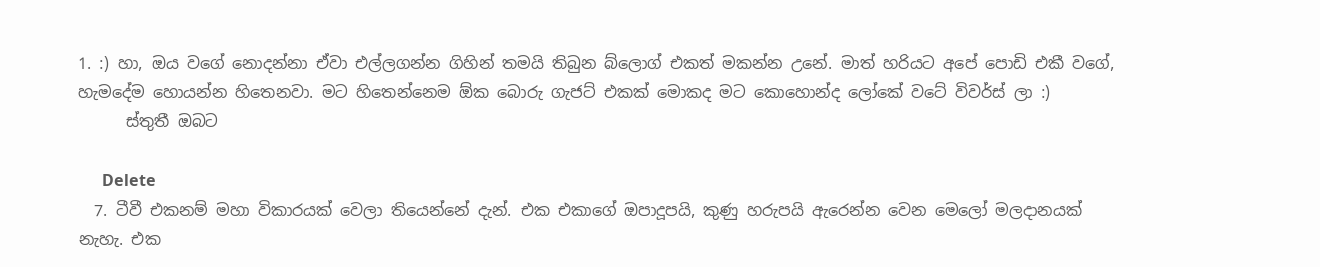1. :) හා, ඔය වගේ නොදන්නා ඒවා එල්ලගන්න ගිහින් තමයි තිබුන බ්ලොග් එකත් මකන්න උනේ. මාත් හරියට අපේ පොඩි එකී වගේ, හැමදේම හොයන්න හිතෙනවා. මට හිතෙන්නෙම ඕක බොරු ගැජට් එකක් මොකද මට කොහොන්ද ලෝකේ වටේ විවර්ස් ලා :)
      ස්තුතී ඔබට

      Delete
  7. ටීවී එකනම් මහා විකාරයක් වෙලා තියෙන්නේ දැන්. එක එකාගේ ඔපාදූපයි, කුණු හරුපයි ඇරෙන්න වෙන මෙලෝ මලදානයක් නැහැ. එක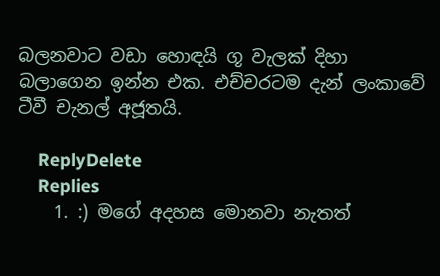බලනවාට වඩා හොඳයි ගූ වැලක් දිහා බලාගෙන ඉන්න එක. එච්චරටම දැන් ලංකාවේ ටීවී චැනල් අජූතයි.

    ReplyDelete
    Replies
    1. :) මගේ අදහස මොනවා නැතත්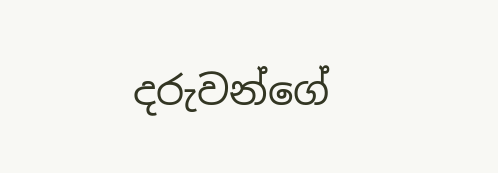දරුවන්ගේ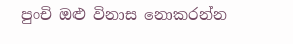පුංචි ඔළු විනාස නොකරන්න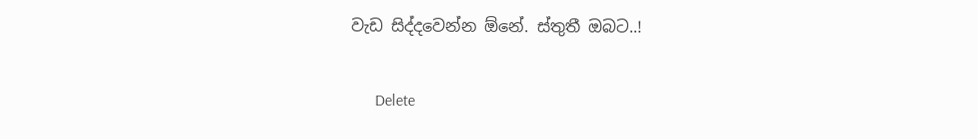වැඩ සිද්දවෙන්න ඕනේ. ස්තුතී ඔබට..!

      Delete